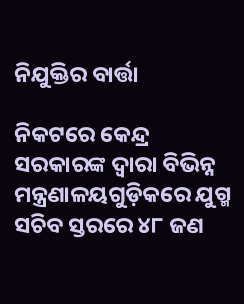ନିଯୁକ୍ତିର ବାର୍ତ୍ତା

ନିକଟରେ କେନ୍ଦ୍ର ସରକାରଙ୍କ ଦ୍ୱାରା ବିଭିନ୍ନ ମନ୍ତ୍ରଣାଳୟଗୁଡ଼ିକରେ ଯୁଗ୍ମ ସଚିବ ସ୍ତରରେ ୪୮ ଜଣ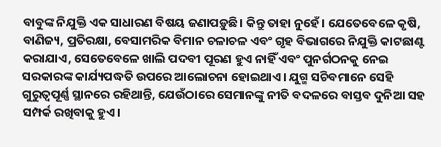ବାବୁଙ୍କ ନିଯୁକ୍ତି ଏକ ସାଧାରଣ ବିଷୟ ଜଣାପଡ଼ୁଛି। କିନ୍ତୁ ତାହା ନୁହେଁ। ଯେତେବେଳେ କୃଷି, ବାଣିଜ୍ୟ, ପ୍ରତିରକ୍ଷା, ବେସାମରିକ ବିମାନ ଚଳାଚଳ ଏବଂ ଗୃହ ବିଭାଗରେ ନିଯୁକ୍ତି କାଟଛାଣ୍ଟ କରାଯାଏ, ସେତେବେଳେ ଖାଲି ପଦବୀ ପୂରଣ ହୁଏ ନାହିଁ ଏବଂ ପୁନର୍ଗଠନକୁ ନେଇ ସରକାରଙ୍କ କାର୍ଯ୍ୟପଦ୍ଧତି ଉପରେ ଆଲୋଚନା ହୋଇଥାଏ। ଯୁଗ୍ମ ସଚିବମାନେ ସେହି ଗୁରୁତ୍ୱପୂର୍ଣ୍ଣ ସ୍ଥାନରେ ରହିଥାନ୍ତି, ଯେଉଁଠାରେ ସେମାନଙ୍କୁ ନୀତି ବଦଳରେ ବାସ୍ତବ ଦୁନିଆ ସହ ସମ୍ପର୍କ ରଖିବାକୁ ହୁଏ।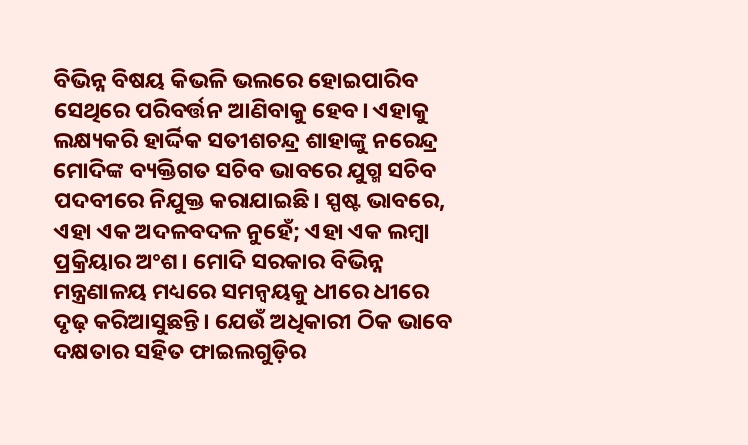ବିଭିନ୍ନ ବିଷୟ କିଭଳି ଭଲରେ ହୋଇପାରିବ ସେଥିରେ ପରିବର୍ତ୍ତନ ଆଣିବାକୁ ହେବ। ଏହାକୁ ଲକ୍ଷ୍ୟକରି ହାର୍ଦ୍ଦିକ ସତୀଶଚନ୍ଦ୍ର ଶାହାଙ୍କୁ ନରେନ୍ଦ୍ର ମୋଦିଙ୍କ ବ୍ୟକ୍ତିଗତ ସଚିବ ଭାବରେ ଯୁଗ୍ମ ସଚିବ ପଦବୀରେ ନିଯୁକ୍ତ କରାଯାଇଛି। ସ୍ପଷ୍ଟ ଭାବରେ, ଏହା ଏକ ଅଦଳବଦଳ ନୁହେଁ; ଏହା ଏକ ଲମ୍ବା ପ୍ରକ୍ରିୟାର ଅଂଶ। ମୋଦି ସରକାର ବିଭିନ୍ନ ମନ୍ତ୍ରଣାଳୟ ମଧ୍ୟରେ ସମନ୍ବୟକୁ ଧୀରେ ଧୀରେ ଦୃଢ଼ କରିଆସୁଛନ୍ତି। ଯେଉଁ ଅଧିକାରୀ ଠିକ ଭାବେ ଦକ୍ଷତାର ସହିତ ଫାଇଲଗୁଡ଼ିର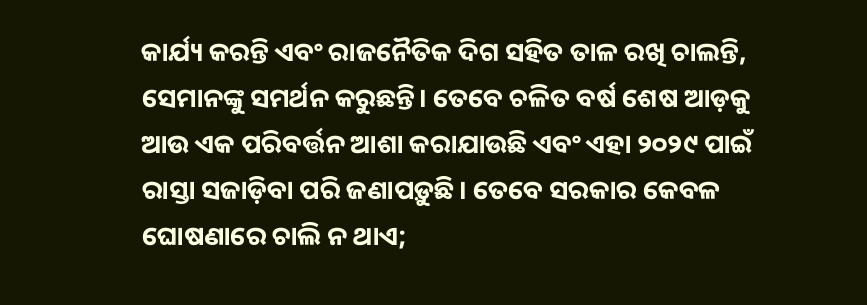କାର୍ଯ୍ୟ କରନ୍ତି ଏବଂ ରାଜନୈତିକ ଦିଗ ସହିତ ତାଳ ରଖି ଚାଲନ୍ତି, ସେମାନଙ୍କୁ ସମର୍ଥନ କରୁଛନ୍ତି। ତେବେ ଚଳିତ ବର୍ଷ ଶେଷ ଆଡ଼କୁ ଆଉ ଏକ ପରିବର୍ତ୍ତନ ଆଶା କରାଯାଉଛି ଏବଂ ଏହା ୨୦୨୯ ପାଇଁ ରାସ୍ତା ସଜାଡ଼ିବା ପରି ଜଣାପଡ଼ୁଛି। ତେବେ ସରକାର କେବଳ ଘୋଷଣାରେ ଚାଲି ନ ଥାଏ;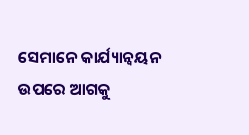ସେମାନେ କାର୍ଯ୍ୟାନ୍ବୟନ ଉପରେ ଆଗକୁ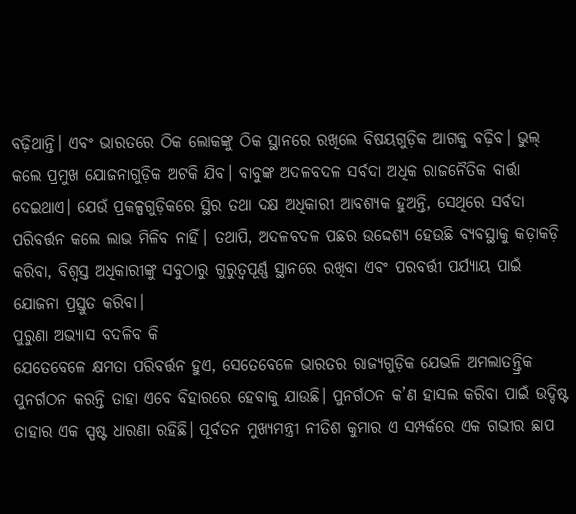ବଢ଼ିଥାନ୍ତି। ଏବଂ ଭାରତରେ ଠିକ ଲୋକଙ୍କୁ ଠିକ ସ୍ଥାନରେ ରଖିଲେ ବିଷୟଗୁଡ଼ିକ ଆଗକୁ ବଢ଼ିବ। ଭୁଲ୍‌ କଲେ ପ୍ରମୁଖ ଯୋଜନାଗୁଡ଼ିକ ଅଟକି ଯିବ। ବାବୁଙ୍କ ଅଦଳବଦଳ ସର୍ବଦା ଅଧିକ ରାଜନୈତିକ ବାର୍ତ୍ତା ଦେଇଥାଏ। ଯେଉଁ ପ୍ରକଳ୍ପଗୁଡ଼ିକରେ ସ୍ଥିର ତଥା ଦକ୍ଷ ଅଧିକାରୀ ଆବଶ୍ୟକ ହୁଅନ୍ତି, ସେଥିରେ ସର୍ବଦା ପରିବର୍ତ୍ତନ କଲେ ଲାଭ ମିଳିବ ନାହିଁ। ତଥାପି, ଅଦଳବଦଳ ପଛର ଉଦ୍ଦେଶ୍ୟ ହେଉଛି ବ୍ୟବସ୍ଥାକୁ କଡ଼ାକଡ଼ି କରିବା, ବିଶ୍ୱସ୍ତ ଅଧିକାରୀଙ୍କୁ ସବୁଠାରୁ ଗୁରୁତ୍ୱପୂର୍ଣ୍ଣ ସ୍ଥାନରେ ରଖିବା ଏବଂ ପରବର୍ତ୍ତୀ ପର୍ଯ୍ୟାୟ ପାଇଁ ଯୋଜନା ପ୍ରସ୍ତୁତ କରିବା।
ପୁରୁଣା ଅଭ୍ୟାସ ବଦଳିବ କି
ଯେତେବେଳେ କ୍ଷମତା ପରିବର୍ତ୍ତନ ହୁଏ, ସେତେବେଳେ ଭାରତର ରାଜ୍ୟଗୁଡ଼ିକ ଯେଭଳି ଅମଲାତନ୍ତ୍ରିକ ପୁନର୍ଗଠନ କରନ୍ତି ତାହା ଏବେ ବିହାରରେ ହେବାକୁ ଯାଉଛି। ପୁନର୍ଗଠନ କ’ଣ ହାସଲ କରିବା ପାଇଁ ଉଦ୍ଦିଷ୍ଟ ତାହାର ଏକ ସ୍ପଷ୍ଟ ଧାରଣା ରହିଛି। ପୂର୍ବତନ ମୁଖ୍ୟମନ୍ତ୍ରୀ ନୀତିଶ କୁମାର ଏ ସମ୍ପର୍କରେ ଏକ ଗଭୀର ଛାପ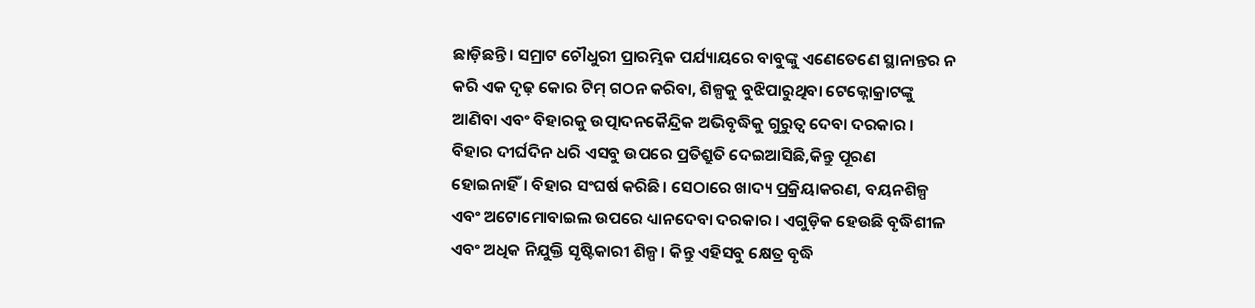ଛାଡ଼ିଛନ୍ତି। ସମ୍ରାଟ ଚୌଧୁରୀ ପ୍ରାରମ୍ଭିକ ପର୍ଯ୍ୟାୟରେ ବାବୁଙ୍କୁ ଏଣେତେଣେ ସ୍ଥାନାନ୍ତର ନ କରି ଏକ ଦୃଢ଼ କୋର ଟିମ୍‌ ଗଠନ କରିବା, ଶିଳ୍ପକୁ ବୁଝିପାରୁଥିବା ଟେକ୍ନୋକ୍ରାଟଙ୍କୁ ଆଣିବା ଏବଂ ବିହାରକୁ ଉତ୍ପାଦନକୈନ୍ଦ୍ରିକ ଅଭିବୃଦ୍ଧିକୁ ଗୁରୁତ୍ୱ ଦେବା ଦରକାର । ବିହାର ଦୀର୍ଘଦିନ ଧରି ଏସବୁ ଉପରେ ପ୍ରତିଶ୍ରୁତି ଦେଇଆସିଛି,କିନ୍ତୁ ପୂରଣ ହୋଇନାହିଁ। ବିହାର ସଂଘର୍ଷ କରିଛି। ସେଠାରେ ଖାଦ୍ୟ ପ୍ରକ୍ରିୟାକରଣ, ବୟନଶିଳ୍ପ ଏବଂ ଅଟୋମୋବାଇଲ ଉପରେ ଧ୍ୟାନଦେବା ଦରକାର । ଏଗୁଡ଼ିକ ହେଉଛି ବୃଦ୍ଧିଶୀଳ ଏବଂ ଅଧିକ ନିଯୁକ୍ତି ସୃଷ୍ଟିକାରୀ ଶିଳ୍ପ। କିନ୍ତୁ ଏହିସବୁ କ୍ଷେତ୍ର ବୃଦ୍ଧି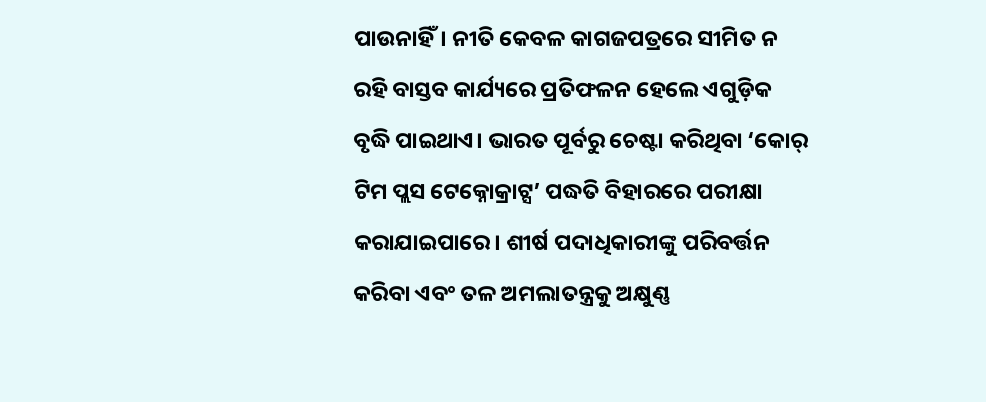ପାଉନାହିଁ। ନୀତି କେବଳ କାଗଜପତ୍ରରେ ସୀମିତ ନ ରହି ବାସ୍ତବ କାର୍ଯ୍ୟରେ ପ୍ରତିଫଳନ ହେଲେ ଏଗୁଡ଼ିକ ବୃଦ୍ଧି ପାଇଥାଏ। ଭାରତ ପୂର୍ବରୁ ଚେଷ୍ଟା କରିଥିବା ‘କୋର୍‌ ଟିମ ପ୍ଲସ ଟେକ୍ନୋକ୍ରାଟ୍ସ’ ପଦ୍ଧତି ବିହାରରେ ପରୀକ୍ଷା କରାଯାଇପାରେ। ଶୀର୍ଷ ପଦାଧିକାରୀଙ୍କୁ ପରିବର୍ତ୍ତନ କରିବା ଏବଂ ତଳ ଅମଲାତନ୍ତ୍ରକୁ ଅକ୍ଷୁଣ୍ଣ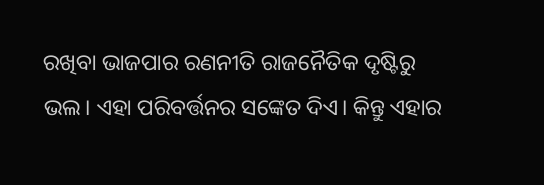ରଖିବା ଭାଜପାର ରଣନୀତି ରାଜନୈତିକ ଦୃଷ୍ଟିରୁ ଭଲ। ଏହା ପରିବର୍ତ୍ତନର ସଙ୍କେତ ଦିଏ। କିନ୍ତୁ ଏହାର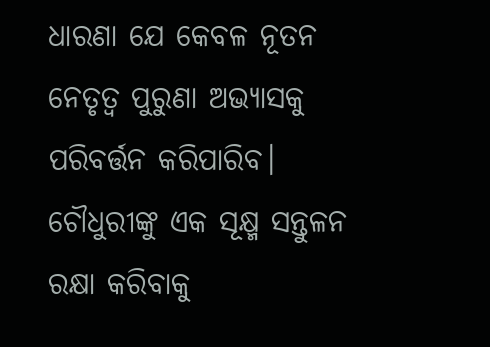ଧାରଣା ଯେ କେବଳ ନୂତନ ନେତୃତ୍ୱ ପୁରୁଣା ଅଭ୍ୟାସକୁ ପରିବର୍ତ୍ତନ କରିପାରିବ। ଚୌଧୁରୀଙ୍କୁ ଏକ ସୂକ୍ଷ୍ମ ସନ୍ତୁଳନ ରକ୍ଷା କରିବାକୁ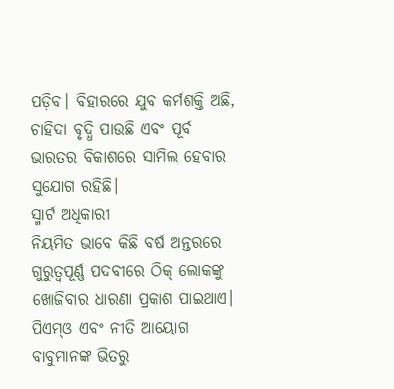ପଡ଼ିବ। ବିହାରରେ ଯୁବ କର୍ମଶକ୍ତି ଅଛି, ଚାହିଦା ବୃଦ୍ଧି ପାଉଛି ଏବଂ ପୂର୍ବ ଭାରତର ବିକାଶରେ ସାମିଲ ହେବାର ସୁଯୋଗ ରହିଛି।
ସ୍ମାର୍ଟ ଅଧିକାରୀ
ନିୟମିତ ଭାବେ କିଛି ବର୍ଷ ଅନ୍ତରରେ ଗୁରୁତ୍ୱପୂର୍ଣ୍ଣ ପଦବୀରେ ଠିକ୍‌ ଲୋକଙ୍କୁ ଖୋଜିବାର ଧାରଣା ପ୍ରକାଶ ପାଇଥାଏ। ପିଏମ୍‌ଓ ଏବଂ ନୀତି ଆୟୋଗ ବାବୁମାନଙ୍କ ଭିତରୁ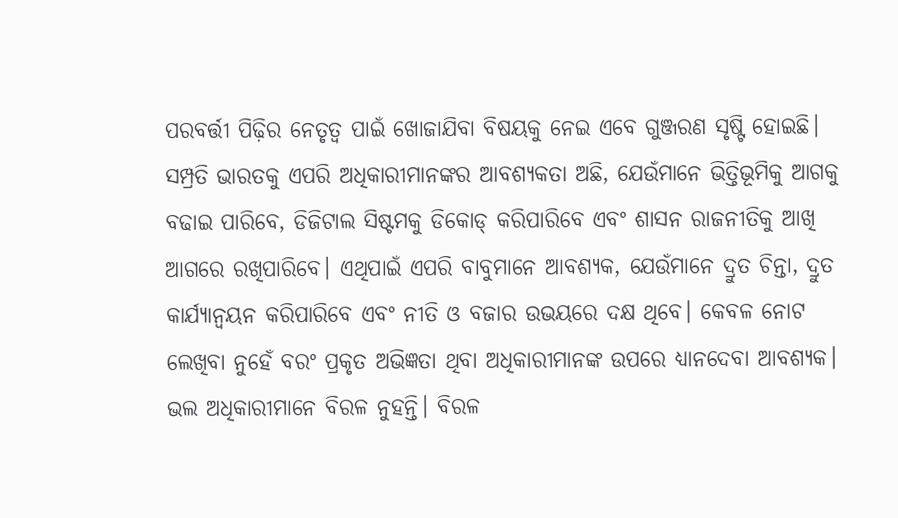ପରବର୍ତ୍ତୀ ପିଢ଼ିର ନେତୃତ୍ୱ ପାଇଁ ଖୋଜାଯିବା ବିଷୟକୁ ନେଇ ଏବେ ଗୁଞ୍ଜରଣ ସୃଷ୍ଟି ହୋଇଛି। ସମ୍ପ୍ରତି ଭାରତକୁ ଏପରି ଅଧିକାରୀମାନଙ୍କର ଆବଶ୍ୟକତା ଅଛି, ଯେଉଁମାନେ ଭିତ୍ତିଭୂମିକୁ ଆଗକୁ ବଢାଇ ପାରିବେ, ଡିଜିଟାଲ ସିଷ୍ଟମକୁ ଡିକୋଡ୍‌ କରିପାରିବେ ଏବଂ ଶାସନ ରାଜନୀତିକୁ ଆଖି ଆଗରେ ରଖିପାରିବେ। ଏଥିପାଇଁ ଏପରି ବାବୁମାନେ ଆବଶ୍ୟକ, ଯେଉଁମାନେ ଦ୍ରୁତ ଚିନ୍ତା, ଦ୍ରୁତ କାର୍ଯ୍ୟାନ୍ବୟନ କରିପାରିବେ ଏବଂ ନୀତି ଓ ବଜାର ଉଭୟରେ ଦକ୍ଷ ଥିବେ। କେବଳ ନୋଟ ଲେଖିବା ନୁହେଁ ବରଂ ପ୍ରକୃତ ଅଭିଜ୍ଞତା ଥିବା ଅଧିକାରୀମାନଙ୍କ ଉପରେ ଧ୍ୟାନଦେବା ଆବଶ୍ୟକ। ଭଲ ଅଧିକାରୀମାନେ ବିରଳ ନୁହନ୍ତି। ବିରଳ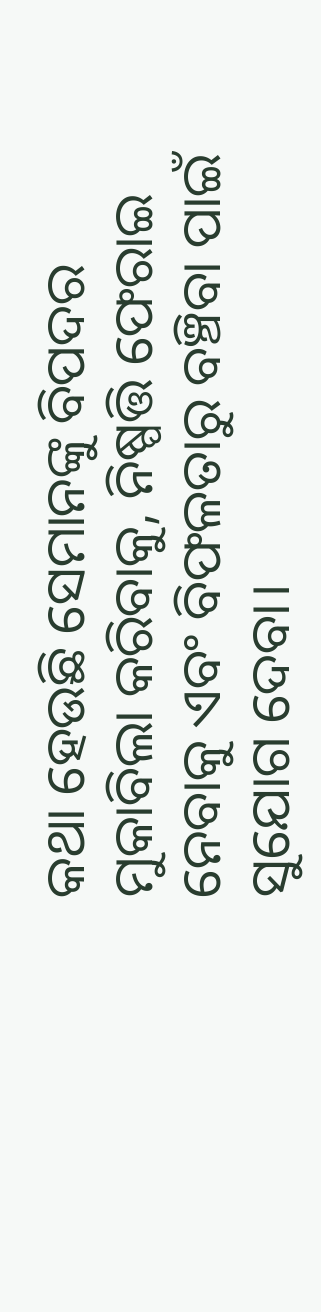କଥା ହେଉଛି ସେମାନଙ୍କୁ ବିପଦର ମୁକାବିଲା କରିବାକୁ, ନିଷ୍ପତ୍ତି ଫେରାଇ ନେବାକୁ ଏବଂ ବିଫଳତାରୁ ବଞ୍ଚିବା ପାଇଁ ସୁଯୋଗ ଦେବା।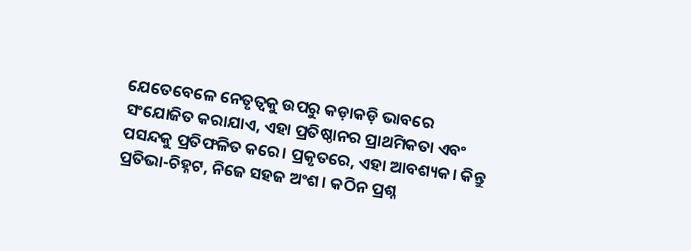ଯେତେବେଳେ ନେତୃତ୍ୱକୁ ଉପରୁ କଡ଼ାକଡ଼ି ଭାବରେ ସଂଯୋଜିତ କରାଯାଏ, ଏହା ପ୍ରତିଷ୍ଠାନର ପ୍ରାଥମିକତା ଏବଂ ପସନ୍ଦକୁ ପ୍ରତିଫଳିତ କରେ। ପ୍ରକୃତରେ, ଏହା ଆବଶ୍ୟକ। କିନ୍ତୁ ପ୍ରତିଭା-ଚିହ୍ନଟ, ନିଜେ ସହଜ ଅଂଶ। କଠିନ ପ୍ରଶ୍ନ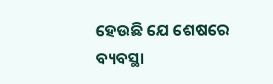ହେଉଛି ଯେ ଶେଷରେ ବ୍ୟବସ୍ଥା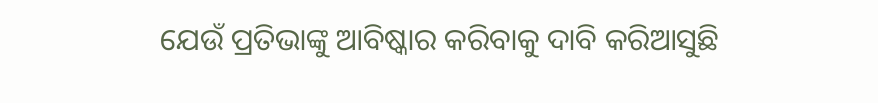ଯେଉଁ ପ୍ରତିଭାଙ୍କୁ ଆବିଷ୍କାର କରିବାକୁ ଦାବି କରିଆସୁଛି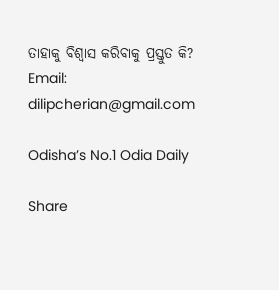ତାହାକୁ ବିଶ୍ୱାସ କରିବାକୁ ପ୍ରସ୍ତୁତ କି?
Email: dilipcherian@gmail.com

Odisha’s No.1 Odia Daily

Share